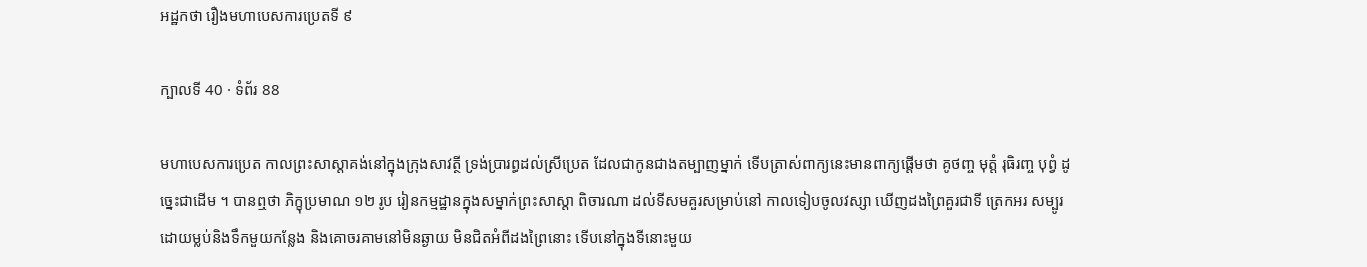អដ្ឋកថា រឿងមហាបេសការប្រេតទី ៩

ក្បាលទី 40 · ទំព័រ 88

មហាបេសការប្រេត កាលព្រះសាស្តាគង់នៅក្នុងក្រុងសាវត្ថី ទ្រង់ប្រារព្ធដល់ស្រីប្រេត ដែលជាកូនជាងតម្បាញម្នាក់ ទើបត្រាស់ពាក្យនេះមានពាក្យផ្តើមថា គូថញ្ច មុត្តំ រុធិរញ្ច បុព្វំ ដូច្នេះជាដើម ។ បានឮថា ភិក្ខុប្រមាណ ១២ រូប រៀនកម្មដ្ឋានក្នុងសម្នាក់ព្រះសាស្តា ពិចារណា ដល់ទីសមគួរសម្រាប់នៅ កាលទៀបចូលវស្សា ឃើញដងព្រៃគួរជាទី ត្រេកអរ សម្បូរដោយម្លប់និងទឹកមួយកន្លែង និងគោចរគាមនៅមិនឆ្ងាយ មិនជិតអំពីដងព្រៃនោះ ទើបនៅក្នុងទីនោះមួយ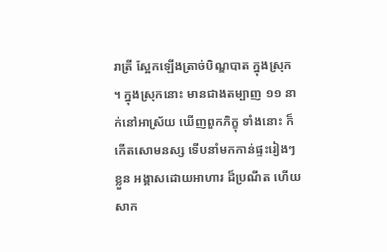រាត្រី ស្អែកឡើងត្រាច់បិណ្ឌបាត ក្នុងស្រុក ។ ក្នុងស្រុកនោះ មានជាងតម្បាញ ១១ នាក់នៅអាស្រ័យ ឃើញពួកភិក្ខុ ទាំងនោះ ក៏កើតសោមនស្ស ទើបនាំមកកាន់ផ្ទះរៀងៗខ្លួន អង្គាសដោយអាហារ ដ៏ប្រណីត ហើយសាក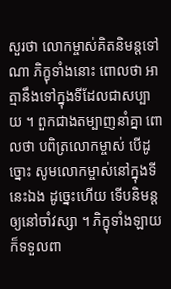សួរថា លោកម្ចាស់គិតនិមន្តទៅណា ភិក្ខុទាំងនោះ ពោលថា អាត្មានឹងទៅក្នុងទីដែលជាសប្បាយ ។ ពួកជាងតម្បាញនាំគ្នា ពោលថា បពិត្រលោកម្ចាស់ បើដូច្នោះ សូមលោកម្ចាស់នៅក្នុងទីនេះឯង ដូច្នេះហើយ ទើបនិមន្តឲ្យនៅចាំវស្សា ។ ភិក្ខុទាំងឡាយក៏ទទួលពា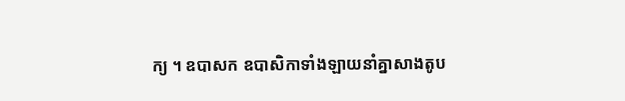ក្យ ។ ឧបាសក ឧបាសិកាទាំងឡាយនាំគ្នាសាងតូប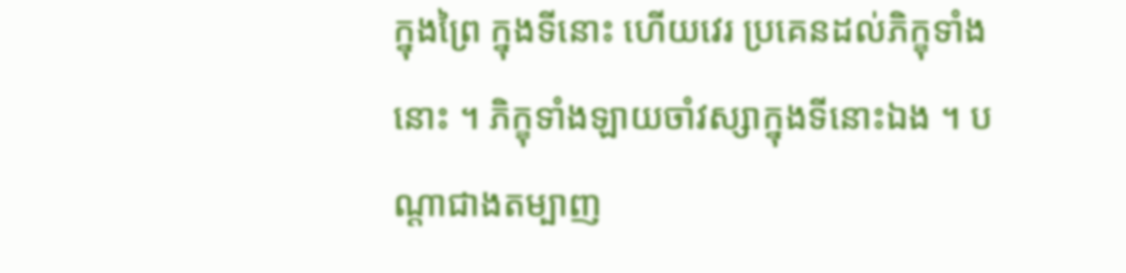ក្នុងព្រៃ ក្នុងទីនោះ ហើយវេរ ប្រគេនដល់ភិក្ខុទាំងនោះ ។ ភិក្ខុទាំងឡាយចាំវស្សាក្នុងទីនោះឯង ។ បណ្តាជាងតម្បាញ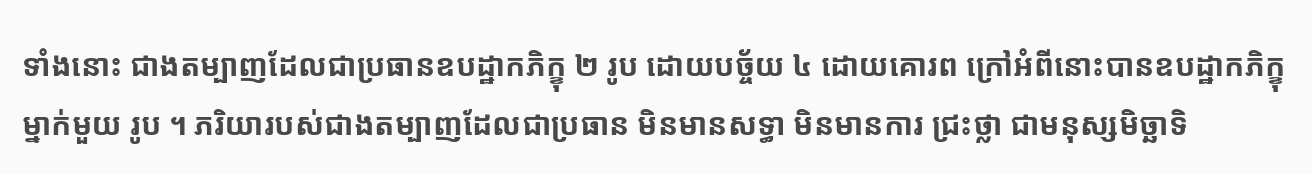ទាំងនោះ ជាងតម្បាញដែលជាប្រធានឧបដ្ឋាកភិក្ខុ ២ រូប ដោយបច្ច័យ ៤ ដោយគោរព ក្រៅអំពីនោះបានឧបដ្ឋាកភិក្ខុម្នាក់មួយ រូប ។ ភរិយារបស់ជាងតម្បាញដែលជាប្រធាន មិនមានសទ្ធា មិនមានការ ជ្រះថ្លា ជាមនុស្សមិច្ឆាទិ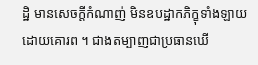ដ្ឋិ មានសេចក្តីកំណាញ់ មិនឧបដ្ឋាកភិក្ខុទាំងឡាយ ដោយគោរព ។ ជាងតម្បាញជាប្រធានឃើ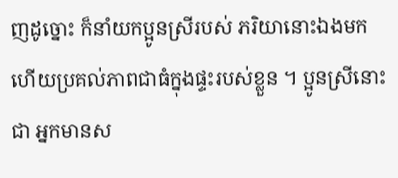ញដូច្នោះ ក៏នាំយកប្អូនស្រីរបស់ ភរិយានោះឯងមក ហើយប្រគល់ភាពជាធំក្នុងផ្ទះរបស់ខ្លួន ។ ប្អូនស្រីនោះជា អ្នកមានស